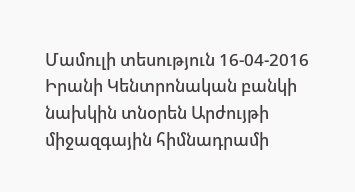Մամուլի տեսություն 16-04-2016
Իրանի Կենտրոնական բանկի նախկին տնօրեն Արժույթի միջազգային հիմնադրամի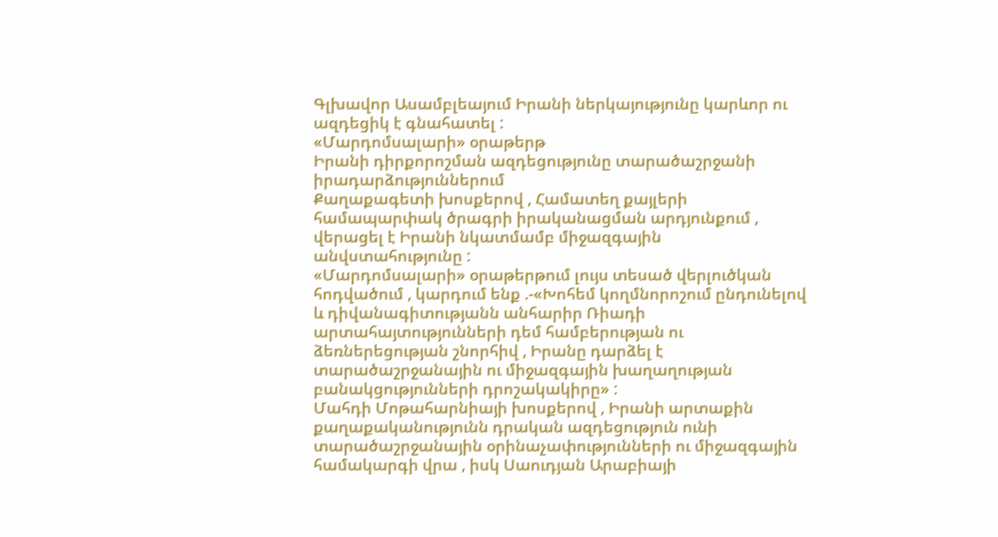Գլխավոր Ասամբլեայում Իրանի ներկայությունը կարևոր ու ազդեցիկ է գնահատել :
«Մարդոմսալարի» օրաթերթ
Իրանի դիրքորոշման ազդեցությունը տարածաշրջանի իրադարձություններում
Քաղաքագետի խոսքերով , Համատեղ քայլերի համապարփակ ծրագրի իրականացման արդյունքում , վերացել է Իրանի նկատմամբ միջազգային անվստահությունը :
«Մարդոմսալարի» օրաթերթում լույս տեսած վերլուծկան հոդվածում , կարդում ենք .-«Խոհեմ կողմնորոշում ընդունելով և դիվանագիտությանն անհարիր Ռիադի արտահայտությունների դեմ համբերության ու ձեռներեցության շնորհիվ , Իրանը դարձել է տարածաշրջանային ու միջազգային խաղաղության բանակցությունների դրոշակակիրը» :
Մահդի Մոթահարնիայի խոսքերով , Իրանի արտաքին քաղաքականությունն դրական ազդեցություն ունի տարածաշրջանային օրինաչափությունների ու միջազգային համակարգի վրա , իսկ Սաուդյան Արաբիայի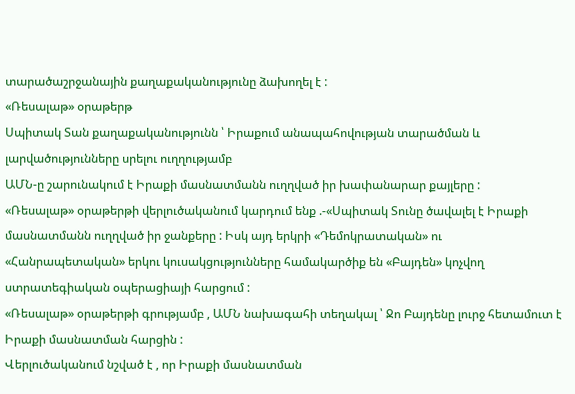տարածաշրջանային քաղաքականությունը ձախողել է :
«Ռեսալաթ» օրաթերթ
Սպիտակ Տան քաղաքականությունն ՝ Իրաքում անապահովության տարածման և լարվածությունները սրելու ուղղությամբ
ԱՄՆ-ը շարունակում է Իրաքի մասնատմանն ուղղված իր խափանարար քայլերը :
«Ռեսալաթ» օրաթերթի վերլուծականում կարդում ենք .-«Սպիտակ Տունը ծավալել է Իրաքի մասնատմանն ուղղված իր ջանքերը : Իսկ այդ երկրի «Դեմոկրատական» ու «Հանրապետական» երկու կուսակցությունները համակարծիք են «Բայդեն» կոչվող ստրատեգիական օպերացիայի հարցում :
«Ռեսալաթ» օրաթերթի գրությամբ , ԱՄՆ նախագահի տեղակալ ՝ Ջո Բայդենը լուրջ հետամուտ է Իրաքի մասնատման հարցին :
Վերլուծականում նշված է , որ Իրաքի մասնատման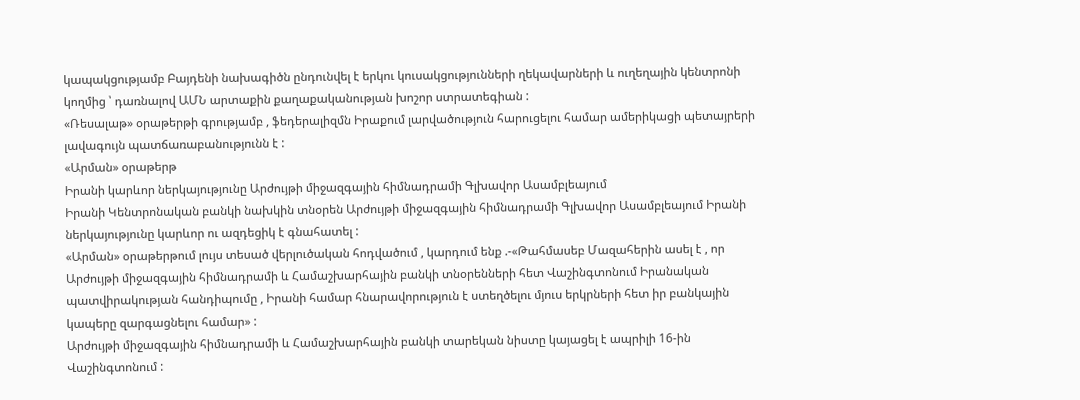կապակցությամբ Բայդենի նախագիծն ընդունվել է երկու կուսակցությունների ղեկավարների և ուղեղային կենտրոնի կողմից ՝ դառնալով ԱՄՆ արտաքին քաղաքականության խոշոր ստրատեգիան :
«Ռեսալաթ» օրաթերթի գրությամբ , ֆեդերալիզմն Իրաքում լարվածություն հարուցելու համար ամերիկացի պետայրերի լավագույն պատճառաբանությունն է :
«Արման» օրաթերթ
Իրանի կարևոր ներկայությունը Արժույթի միջազգային հիմնադրամի Գլխավոր Ասամբլեայում
Իրանի Կենտրոնական բանկի նախկին տնօրեն Արժույթի միջազգային հիմնադրամի Գլխավոր Ասամբլեայում Իրանի ներկայությունը կարևոր ու ազդեցիկ է գնահատել :
«Արման» օրաթերթում լույս տեսած վերլուծական հոդվածում , կարդում ենք .-«Թահմասեբ Մազահերին ասել է , որ Արժույթի միջազգային հիմնադրամի և Համաշխարհային բանկի տնօրենների հետ Վաշինգտոնում Իրանական պատվիրակության հանդիպումը , Իրանի համար հնարավորություն է ստեղծելու մյուս երկրների հետ իր բանկային կապերը զարգացնելու համար» :
Արժույթի միջազգային հիմնադրամի և Համաշխարհային բանկի տարեկան նիստը կայացել է ապրիլի 16-ին Վաշինգտոնում :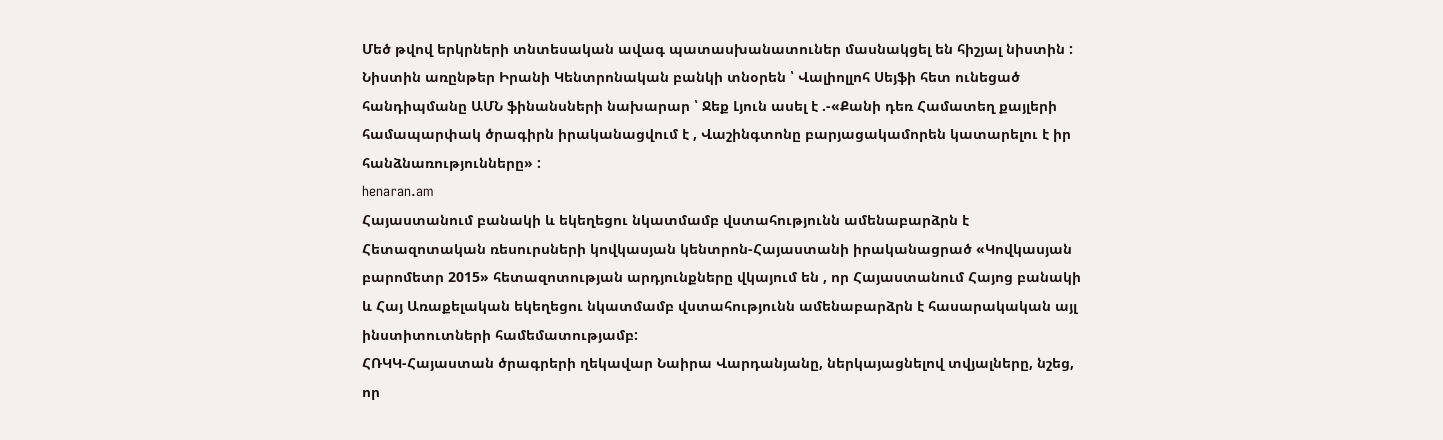Մեծ թվով երկրների տնտեսական ավագ պատասխանատուներ մասնակցել են հիշյալ նիստին :
Նիստին առընթեր Իրանի Կենտրոնական բանկի տնօրեն ՝ Վալիոլլոհ Սեյֆի հետ ունեցած հանդիպմանը ԱՄՆ ֆինանսների նախարար ՝ Ջեք Լյուն ասել է .-«Քանի դեռ Համատեղ քայլերի համապարփակ ծրագիրն իրականացվում է , Վաշինգտոնը բարյացակամորեն կատարելու է իր հանձնառությունները» :
henaran.am
Հայաստանում բանակի և եկեղեցու նկատմամբ վստահությունն ամենաբարձրն է
Հետազոտական ռեսուրսների կովկասյան կենտրոն-Հայաստանի իրականացրած «Կովկասյան բարոմետր 2015» հետազոտության արդյունքները վկայում են , որ Հայաստանում Հայոց բանակի և Հայ Առաքելական եկեղեցու նկատմամբ վստահությունն ամենաբարձրն է հասարակական այլ ինստիտուտների համեմատությամբ:
ՀՌԿԿ-Հայաստան ծրագրերի ղեկավար Նաիրա Վարդանյանը, ներկայացնելով տվյալները, նշեց, որ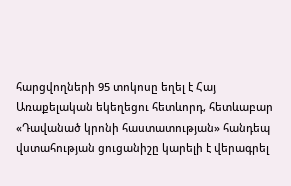հարցվողների 95 տոկոսը եղել է Հայ Առաքելական եկեղեցու հետևորդ, հետևաբար «Դավանած կրոնի հաստատության» հանդեպ վստահության ցուցանիշը կարելի է վերագրել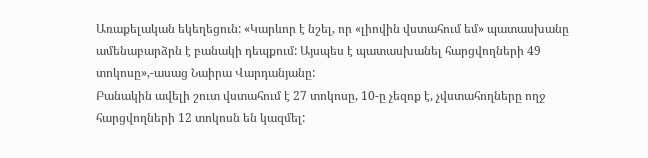Առաքելական եկեղեցուն: «Կարևոր է նշել, որ «լիովին վստահում եմ» պատասխանը ամենաբարձրն է բանակի դեպքում: Այսպես է պատասխանել հարցվողների 49 տոկոսը»,-ասաց Նաիրա Վարդանյանը:
Բանակին ավելի շուտ վստահում է 27 տոկոսը, 10-ը չեզոք է, չվստահողները ողջ հարցվողների 12 տոկոսն են կազմել: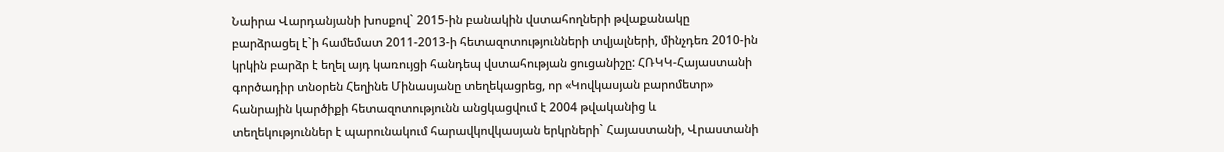Նաիրա Վարդանյանի խոսքով` 2015-ին բանակին վստահողների թվաքանակը բարձրացել է`ի համեմատ 2011-2013-ի հետազոտությունների տվյալների, մինչդեռ 2010-ին կրկին բարձր է եղել այդ կառույցի հանդեպ վստահության ցուցանիշը: ՀՌԿԿ-Հայաստանի գործադիր տնօրեն Հեղինե Մինասյանը տեղեկացրեց, որ «Կովկասյան բարոմետր» հանրային կարծիքի հետազոտությունն անցկացվում է 2004 թվականից և տեղեկություններ է պարունակում հարավկովկասյան երկրների` Հայաստանի, Վրաստանի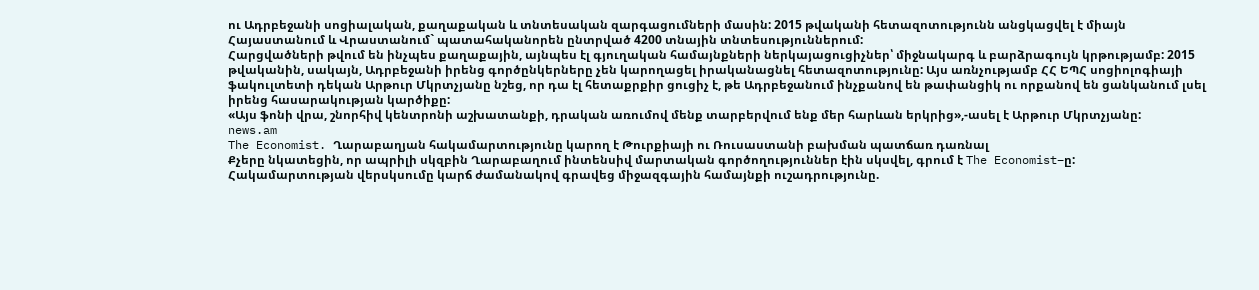ու Ադրբեջանի սոցիալական, քաղաքական և տնտեսական զարգացումների մասին: 2015 թվականի հետազոտությունն անցկացվել է միայն Հայաստանում և Վրաստանում` պատահականորեն ընտրված 4200 տնային տնտեսություններում:
Հարցվածների թվում են ինչպես քաղաքային, այնպես էլ գյուղական համայնքների ներկայացուցիչներ՝ միջնակարգ և բարձրագույն կրթությամբ: 2015 թվականին, սակայն, Ադրբեջանի իրենց գործընկերները չեն կարողացել իրականացնել հետազոտությունը: Այս առնչությամբ ՀՀ ԵՊՀ սոցիոլոգիայի ֆակուլտետի դեկան Արթուր Մկրտչյանը նշեց, որ դա էլ հետաքրքիր ցուցիչ է, թե Ադրբեջանում ինչքանով են թափանցիկ ու որքանով են ցանկանում լսել իրենց հասարակության կարծիքը:
«Այս ֆոնի վրա, շնորհիվ կենտրոնի աշխատանքի, դրական առումով մենք տարբերվում ենք մեր հարևան երկրից»,-ասել է Արթուր Մկրտչյանը:
news.am
The Economist. Ղարաբաղյան հակամարտությունը կարող է Թուրքիայի ու Ռուսաստանի բախման պատճառ դառնալ
Քչերը նկատեցին, որ ապրիլի սկզբին Ղարաբաղում ինտենսիվ մարտական գործողություններ էին սկսվել, գրում է The Economist–ը:
Հակամարտության վերսկսումը կարճ ժամանակով գրավեց միջազգային համայնքի ուշադրությունը.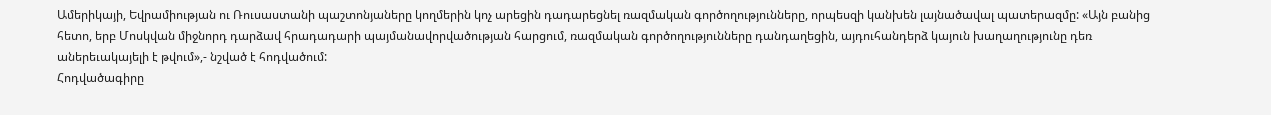Ամերիկայի, Եվրամիության ու Ռուսաստանի պաշտոնյաները կողմերին կոչ արեցին դադարեցնել ռազմական գործողությունները, որպեսզի կանխեն լայնածավալ պատերազմը: «Այն բանից հետո, երբ Մոսկվան միջնորդ դարձավ հրադադարի պայմանավորվածության հարցում, ռազմական գործողությունները դանդաղեցին, այդուհանդերձ կայուն խաղաղությունը դեռ աներեւակայելի է թվում»,- նշված է հոդվածում:
Հոդվածագիրը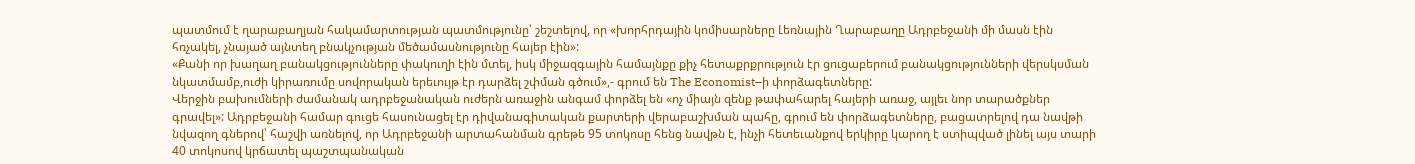պատմում է ղարաբաղյան հակամարտության պատմությունը՝ շեշտելով, որ «խորհրդային կոմիսարները Լեռնային Ղարաբաղը Ադրբեջանի մի մասն էին հռչակել, չնայած այնտեղ բնակչության մեծամասնությունը հայեր էին»:
«Քանի որ խաղաղ բանակցությունները փակուղի էին մտել, իսկ միջազգային համայնքը քիչ հետաքրքրություն էր ցուցաբերում բանակցությունների վերսկսման նկատմամբ,ուժի կիրառումը սովորական երեւույթ էր դարձել շփման գծում»,- գրում են The Economist–ի փորձագետները:
Վերջին բախումների ժամանակ ադրբեջանական ուժերն առաջին անգամ փորձել են «ոչ միայն զենք թափահարել հայերի առաջ, այլեւ նոր տարածքներ գրավել»: Ադրբեջանի համար գուցե հասունացել էր դիվանագիտական քարտերի վերաբաշխման պահը, գրում են փորձագետները, բացատրելով դա նավթի նվազող գներով՝ հաշվի առնելով, որ Ադրբեջանի արտահանման գրեթե 95 տոկոսը հենց նավթն է, ինչի հետեւանքով երկիրը կարող է ստիպված լինել այս տարի 40 տոկոսով կրճատել պաշտպանական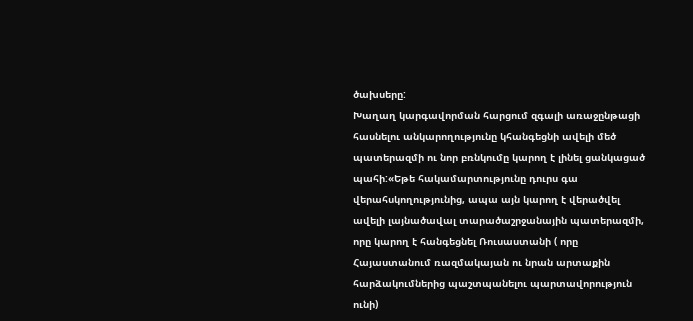ծախսերը:
Խաղաղ կարգավորման հարցում զգալի առաջընթացի հասնելու անկարողությունը կհանգեցնի ավելի մեծ պատերազմի ու նոր բռնկումը կարող է լինել ցանկացած պահի:«Եթե հակամարտությունը դուրս գա վերահսկողությունից, ապա այն կարող է վերածվել ավելի լայնածավալ տարածաշրջանային պատերազմի, որը կարող է հանգեցնել Ռուսաստանի ( որը Հայաստանում ռազմակայան ու նրան արտաքին հարձակումներից պաշտպանելու պարտավորություն ունի)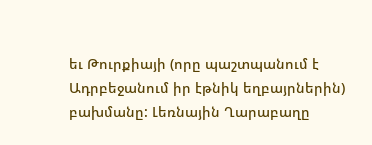եւ Թուրքիայի (որը պաշտպանում է Ադրբեջանում իր էթնիկ եղբայրներին) բախմանը: Լեռնային Ղարաբաղը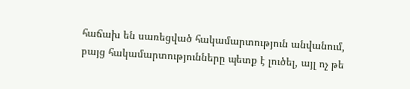հաճախ են սառեցված հակամարտություն անվանում, բայց հակամարտությունները պետք է լուծել, այլ ոչ թե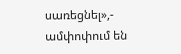սառեցնել»,- ամփոփում են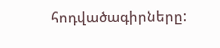հոդվածագիրները: